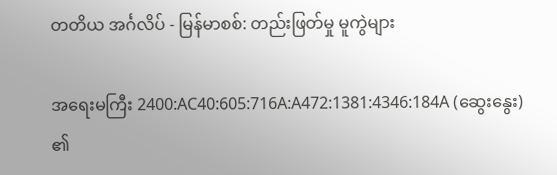တတိယ အင်္ဂလိပ် - မြန်မာစစ်: တည်းဖြတ်မှု မူကွဲများ

အရေးမကြီး 2400:AC40:605:716A:A472:1381:4346:184A (ဆွေးနွေး) ၏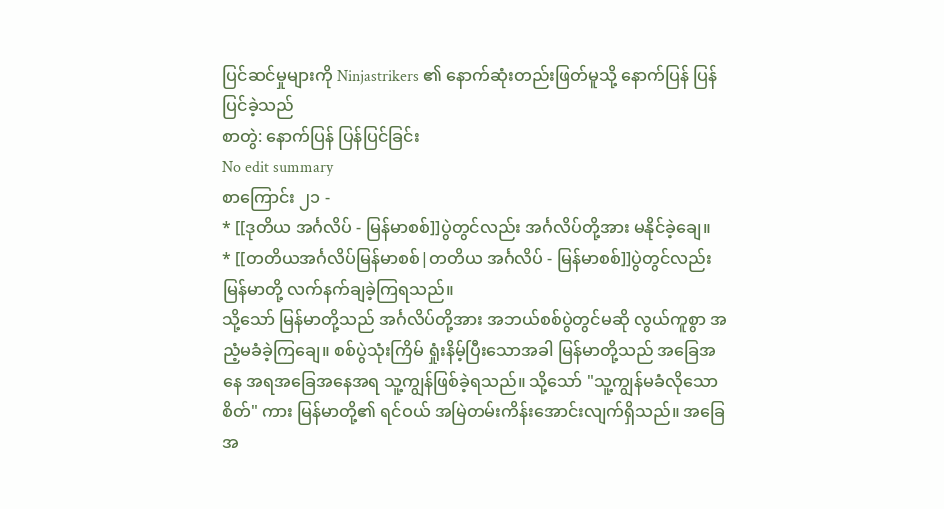ပြင်ဆင်မှုများကို Ninjastrikers ၏ နောက်ဆုံးတည်းဖြတ်မူသို့ နောက်ပြန် ပြန်ပြင်ခဲ့သည်
စာတွဲ: နောက်ပြန် ပြန်ပြင်ခြင်း
No edit summary
စာကြောင်း ၂၁ -
* [[ဒုတိယ အင်္ဂလိပ် - မြန်မာစစ်]]ပွဲတွင်လည်း အင်္ဂလိပ်တို့အား မနိုင်ခဲ့ချေ။
* [[တတိယအင်္ဂလိပ်မြန်မာစစ်|တတိယ အင်္ဂလိပ် - မြန်မာစစ်]]ပွဲတွင်လည်း မြန်မာတို့ လက်နက်ချခဲ့ကြရသည်။
သို့သော် မြန်မာတို့သည် အင်္ဂလိပ်တို့အား အဘယ်စစ်ပွဲတွင်မဆို လွယ်ကူစွာ အညံ့မခံခဲ့ကြချေ။ စစ်ပွဲသုံးကြိမ် ရှုံးနိမ့်ပြီးသောအခါ မြန်မာတို့သည် အခြေအနေ အရအခြေအနေအရ သူ့ကျွန်ဖြစ်ခဲ့ရသည်။ သို့သော် "သူ့ကျွန်မခံလိုသောစိတ်" ကား မြန်မာတို့၏ ရင်ဝယ် အမြဲတမ်းကိန်းအောင်းလျက်ရှိသည်။ အခြေအ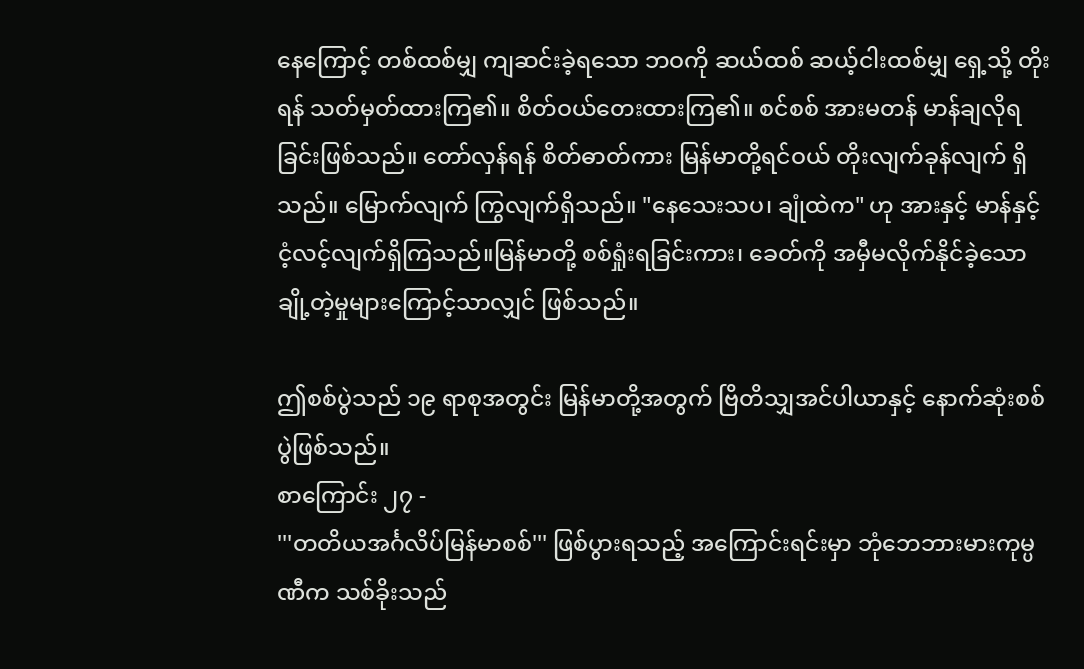နေကြောင့် တစ်ထစ်မျှ ကျဆင်းခဲ့ရသော ဘဝကို ဆယ်ထစ် ဆယ့်ငါးထစ်မျှ ရှေ့သို့ တိုးရန် သတ်မှတ်ထားကြ၏။ စိတ်ဝယ်တေးထားကြ၏။ စင်စစ် အားမတန် မာန်ချလိုရခြင်းဖြစ်သည်။ တော်လှန်ရန် စိတ်ဓာတ်ကား မြန်မာတို့ရင်ဝယ် တိုးလျက်ခုန်လျက် ရှိသည်။ မြောက်လျက် ကြွလျက်ရှိသည်။ "နေသေးသပ၊ ချုံထဲက" ဟု အားနှင့် မာန်နှင့် ငံ့လင့်လျက်ရှိကြသည်။မြန်မာတို့ စစ်ရှုံးရခြင်းကား၊ ခေတ်ကို အမှီမလိုက်နိုင်ခဲ့သော ချို့တဲ့မှုများကြောင့်သာလျှင် ဖြစ်သည်။

ဤစစ်ပွဲသည် ၁၉ ရာစုအတွင်း မြန်မာတို့အတွက် ဗြိတိသျှအင်ပါယာနှင့် နောက်ဆုံးစစ်ပွဲဖြစ်သည်။
စာကြောင်း ၂၇ -
'''တတိယအင်္ဂလိပ်မြန်မာစစ်''' ဖြစ်ပွားရသည့် အကြောင်းရင်းမှာ ဘုံဘေဘားမားကုမ္ပဏီက သစ်ခိုးသည်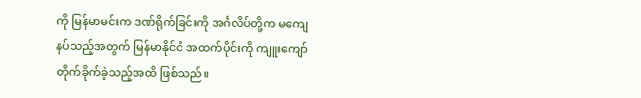ကို မြန်မာမင်းက ဒဏ်ရိုက်ခြင်းကို အင်္ဂလိပ်တို့က မကျေနပ်သည့်အတွက် မြန်မာနိုင်ငံ အထက်ပိုင်းကို ကျူးကျော်တိုက်ခိုက်ခဲ့သည့်အထိ ဖြစ်သည်။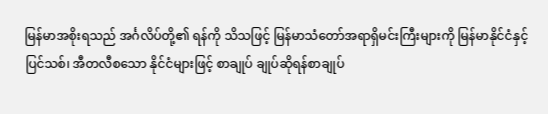မြန်မာအစိုးရသည် အင်္ဂလိပ်တို့၏ ရန်ကို သိသဖြင့် မြန်မာသံတော်အရာရှိမင်းကြီးများကို မြန်မာနိုင်ငံနှင့် ပြင်သစ်၊ အီတလီစသော နိုင်ငံများဖြင့် စာချုပ် ချုပ်ဆိုရန်စာချုပ်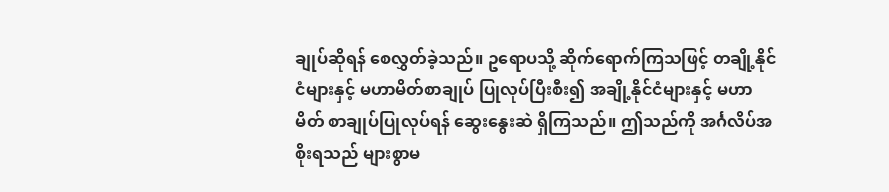ချုပ်ဆိုရန် စေလွှတ်ခဲ့သည်။ ဥရောပသို့ ဆိုက်ရောက်ကြသဖြင့် တချို့နိုင်ငံများနှင့် မဟာမိတ်စာချုပ် ပြုလုပ်ပြီးစီး၍ အချို့နိုင်ငံများနှင့် မဟာမိတ် စာချုပ်ပြုလုပ်ရန် ဆွေးနွေးဆဲ ရှိကြသည်။ ဤသည်ကို အင်္ဂလိပ်အစိုးရသည် များစွာမ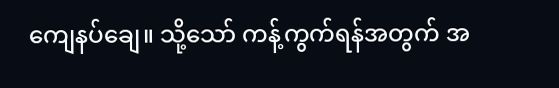ကျေနပ်ချေ။ သို့သော် ကန့်ကွက်ရန်အတွက် အ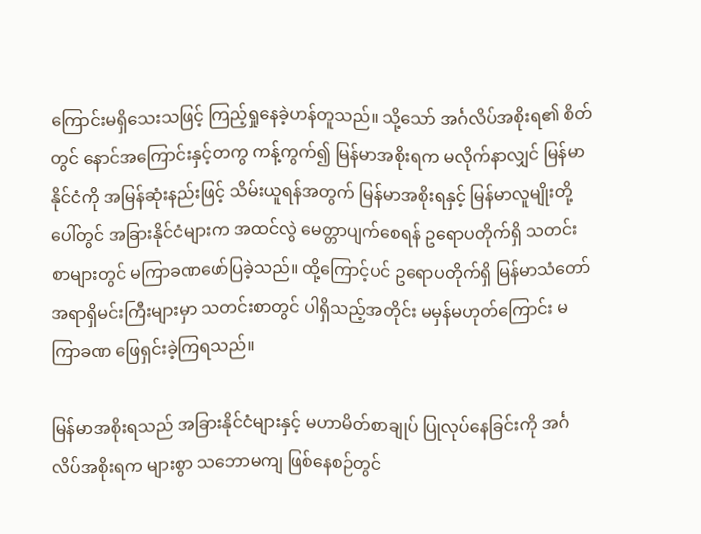ကြောင်းမရှိသေးသဖြင့် ကြည့်ရှုနေခဲ့ဟန်တူသည်။ သို့သော် အင်္ဂလိပ်အစိုးရ၏ စိတ်တွင် နောင်အကြောင်းနှင့်တကွ ကန့်ကွက်၍ မြန်မာအစိုးရက မလိုက်နာလျှင် မြန်မာနိုင်ငံကို အမြန်ဆုံးနည်းဖြင့် သိမ်းယူရန်အတွက် မြန်မာအစိုးရနှင့် မြန်မာလူမျိုးတို့ပေါ်တွင် အခြားနိုင်ငံများက အထင်လွဲ မေတ္တာပျက်စေရန် ဥရောပတိုက်ရှိ သတင်းစာများတွင် မကြာခဏဖော်ပြခဲ့သည်။ ထို့ကြောင့်ပင် ဥရောပတိုက်ရှိ မြန်မာသံတော်အရာရှိမင်းကြီးများမှာ သတင်းစာတွင် ပါရှိသည့်အတိုင်း မမှန်မဟုတ်ကြောင်း မကြာခဏ ဖြေရှင်းခဲ့ကြရသည်။

မြန်မာအစိုးရသည် အခြားနိုင်ငံများနှင့် မဟာမိတ်စာချုပ် ပြုလုပ်နေခြင်းကို အင်္ဂလိပ်အစိုးရက များစွာ သဘောမကျ ဖြစ်နေစဉ်တွင်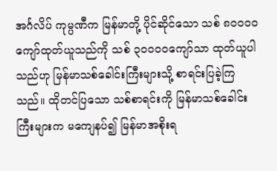အင်္ဂလိပ် ကုမ္ပဏီက မြန်မာတို့ ပိုင်ဆိုင်သော သစ် ၈၀၀၀၀ ကျော်ထုတ်ယူသည်ကို သစ် ၃၀၀၀၀ကျော်သာ ထုတ်ယူပါသည်ဟု မြန်မာသစ်ခေါင်းကြီးများသို့ စာရင်းပြခဲ့ကြသည်။ ထိုတင်ပြသော သစ်စာရင်းကို မြန်မာသစ်ခေါင်းကြီးများက မကျေနပ်၍ မြန်မာအစိုးရ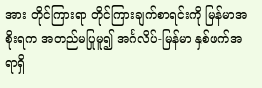အား တိုင်ကြားရာ တိုင်ကြားချက်စာရင်းကို မြန်မာအစိုးရက အတည်မပြုမူ၍ အင်္ဂလိပ်-မြန်မာ နှစ်ဖက်အရာရှိ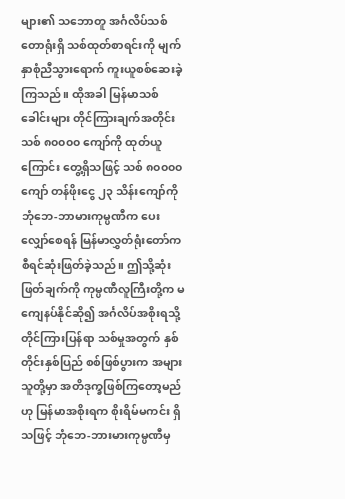များ၏ သဘောတူ အင်္ဂလိပ်သစ်တောရုံးရှိ သစ်ထုတ်စာရင်းကို မျက်နှာစုံညီသွားရောက် ကူးယူစစ်ဆေးခဲ့ကြသည်။ ထိုအခါ မြန်မာသစ်ခေါင်းများ တိုင်ကြားချက်အတိုင်း သစ် ၈၀၀၀၀ ကျော်ကို ထုတ်ယူကြောင်း တွေ့ရှိသဖြင့် သစ် ၈၀၀၀၀ ကျော် တန်ဖိုးငွေ ၂၃ သိန်းကျော်ကို ဘုံဘေ-ဘာမားကုမ္ပဏီက ပေးလျှော်စေရန် မြန်မာလွှတ်ရုံးတော်က စီရင်ဆုံးဖြတ်ခဲ့သည်။ ဤသို့ဆုံးဖြတ်ချက်ကို ကုမ္ပဏီလူကြီးတို့က မကျေနပ်နိုင်ဆို၍ အင်္ဂလိပ်အစိုးရသို့ တိုင်ကြားပြန်ရာ သစ်မှုအတွက် နှစ်တိုင်းနှစ်ပြည် စစ်ဖြစ်ပွားက အများသူတို့မှာ အတိဒုက္ခဖြစ်ကြတော့မည်ဟု မြန်မာအစိုးရက စိုးရိမ်မကင်း ရှိသဖြင့် ဘုံဘေ-ဘားမားကုမ္ပဏီမှ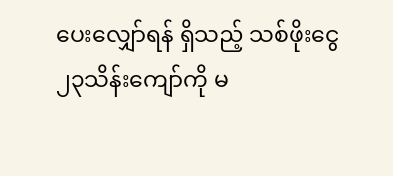ပေးလျှော်ရန် ရှိသည့် သစ်ဖိုးငွေ ၂၃သိန်းကျော်ကို မ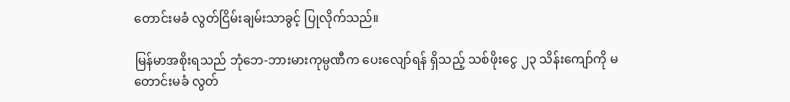တောင်းမခံ လွတ်ငြိမ်းချမ်းသာခွင့် ပြုလိုက်သည်။

မြန်မာအစိုးရသည် ဘုံဘေ-ဘားမားကုမ္ပဏီက ပေးလျော်ရန် ရှိသည့် သစ်ဖိုးငွေ ၂၃ သိန်းကျော်ကို မတောင်းမခံ လွတ်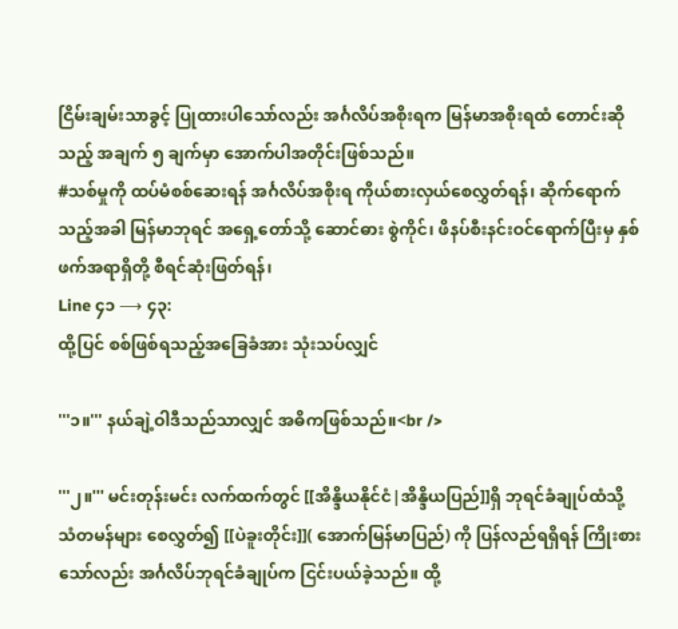ငြိမ်းချမ်းသာခွင့် ပြုထားပါသော်လည်း အင်္ဂလိပ်အစိုးရက မြန်မာအစိုးရထံ တောင်းဆိုသည့် အချက် ၅ ချက်မှာ အောက်ပါအတိုင်းဖြစ်သည်။
#သစ်မှုကို ထပ်မံစစ်ဆေးရန် အင်္ဂလိပ်အစိုးရ ကိုယ်စားလှယ်စေလွှတ်ရန်၊ ဆိုက်ရောက်သည့်အခါ မြန်မာဘုရင် အရှေ့တော်သို့ ဆောင်ဓား စွဲကိုင်၊ ဖိနပ်စီးနင်းဝင်ရောက်ပြီးမှ နှစ်ဖက်အရာရှိတို့ စီရင်ဆုံးဖြတ်ရန်၊
Line ၄၁ ⟶ ၄၃:
ထို့ပြင် စစ်ဖြစ်ရသည့်အခြေခံအား သုံးသပ်လျှင်

'''၁။''' နယ်ချဲ့ဝါဒီသည်သာလျှင် အဓိကဖြစ်သည်။<br />

'''၂။''' မင်းတုန်းမင်း လက်ထက်တွင် [[အိန္ဒိယနိုင်ငံ|အိန္ဒိယပြည်]]ရှိ ဘုရင်ခံချုပ်ထံသို့ သံတမန်များ စေလွှတ်၍ [[ပဲခူးတိုင်း]]( အောက်မြန်မာပြည်) ကို ပြန်လည်ရရှိရန် ကြိုးစားသော်လည်း အင်္ဂလိပ်ဘုရင်ခံချုပ်က ငြင်းပယ်ခဲ့သည်။ ထို့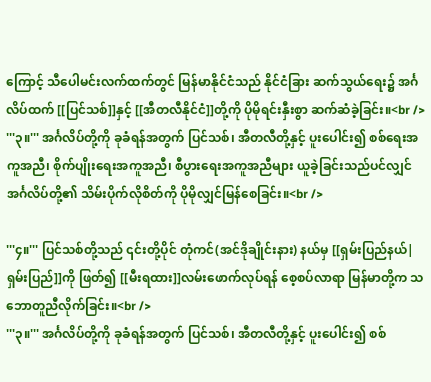ကြောင့် သီပေါမင်းလက်ထက်တွင် မြန်မာနိုင်ငံသည် နိုင်ငံခြား ဆက်သွယ်ရေး၌ အင်္ဂလိပ်ထက် [[ပြင်သစ်]]နှင့် [[အီတလီနိုင်ငံ]]တို့ကို ပိုမိုရင်းနှီးစွာ ဆက်ဆံခဲ့ခြင်း။<br />
'''၃။''' အင်္ဂလိပ်တို့ကို ခုခံရန်အတွက် ပြင်သစ်၊ အီတလီတို့နှင့် ပူးပေါင်း၍ စစ်ရေးအကူအညီ၊ စိုက်ပျိုးရေးအကူအညီ၊ စီပွားရေးအကူအညီများ ယူခဲ့ခြင်းသည်ပင်လျှင် အင်္ဂလိပ်တို့၏ သိမ်းပိုက်လိုစိတ်ကို ပိုမိုလျှင်မြန်စေခြင်း။<br />

'''၄။''' ပြင်သစ်တို့သည် ၎င်းတို့ပိုင် တုံကင်(အင်ဒိုချိုင်းနား) နယ်မှ [[ရှမ်းပြည်နယ်|ရှမ်းပြည်]]ကို ဖြတ်၍ [[မီးရထား]]လမ်းဖောက်လုပ်ရန် စေ့စပ်လာရာ မြန်မာတို့က သဘောတူညီလိုက်ခြင်း။<br />
'''၃။''' အင်္ဂလိပ်တို့ကို ခုခံရန်အတွက် ပြင်သစ်၊ အီတလီတို့နှင့် ပူးပေါင်း၍ စစ်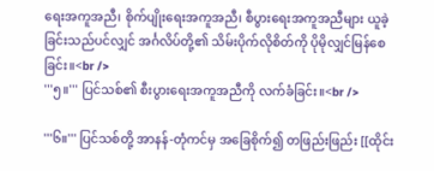ရေးအကူအညီ၊ စိုက်ပျိုးရေးအကူအညီ၊ စီပွားရေးအကူအညီများ ယူခဲ့ခြင်းသည်ပင်လျှင် အင်္ဂလိပ်တို့၏ သိမ်းပိုက်လိုစိတ်ကို ပိုမိုလျှင်မြန်စေခြင်း။<br />
'''၅။''' ပြင်သစ်၏ စီးပွားရေးအကူအညီကို လက်ခံခြင်း။<br />

'''၆။''' ပြင်သစ်တို့ အာနန်-တုံကင်မှ အခြေစိုက်၍ တဖြည်းဖြည်း [[ထိုင်း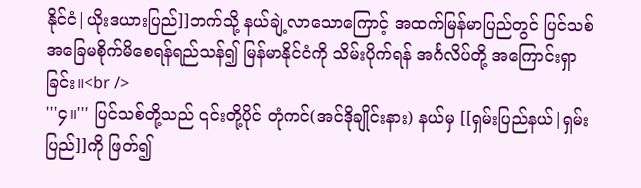နိုင်ငံ|ယိုးဒယားပြည်]]ဘက်သို့ နယ်ချဲ့လာသောကြောင့် အထက်မြန်မာပြည်တွင် ပြင်သစ်အခြေမစိုက်မိစေရန်ရည်သန်၍ မြန်မာနိုင်ငံကို သိမ်းပိုက်ရန် အင်္ဂလိပ်တို့ အကြောင်းရှာခြင်း။<br />
'''၄။''' ပြင်သစ်တို့သည် ၎င်းတို့ပိုင် တုံကင်(အင်ဒိုချိုင်းနား) နယ်မှ [[ရှမ်းပြည်နယ်|ရှမ်းပြည်]]ကို ဖြတ်၍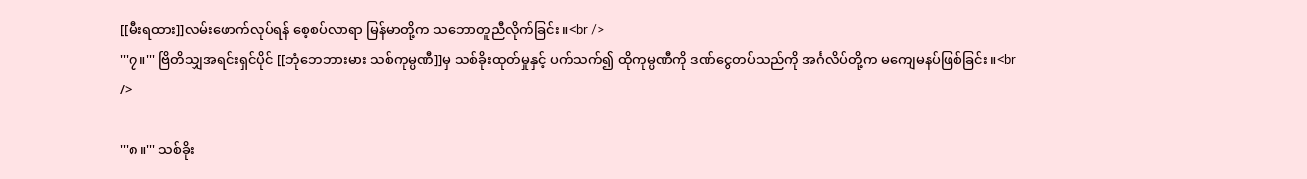[[မီးရထား]]လမ်းဖောက်လုပ်ရန် စေ့စပ်လာရာ မြန်မာတို့က သဘောတူညီလိုက်ခြင်း။<br />
'''၇။''' ဗြိတိသျှအရင်းရှင်ပိုင် [[ဘုံဘေဘားမား သစ်ကုမ္ပဏီ]]မှ သစ်ခိုးထုတ်မှုနှင့် ပက်သက်၍ ထိုကုမ္ပဏီကို ဒဏ်ငွေတပ်သည်ကို အင်္ဂလိပ်တို့က မကျေမနပ်ဖြစ်ခြင်း။<br />

'''၈။''' သစ်ခိုး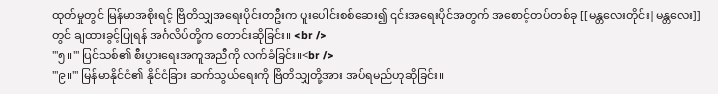ထုတ်မှုတွင် မြန်မာအစိုးရင့် ဗြိတိသျှအရေးပိုင်းတဦးက ပူးပေါင်းစစ်ဆေး၍ ၎င်းအရေးပိုင်အတွက် အစောင့်တပ်တစ်ခု [[မန္တလေးတိုင်း|မန္တလေး]]တွင် ချထားခွင့်ပြုရန် အင်္ဂလိပ်တို့က တောင်းဆိုခြင်း။ <br />
'''၅။''' ပြင်သစ်၏ စီးပွားရေးအကူအညီကို လက်ခံခြင်း။<br />
'''၉။''' မြန်မာနိုင်ငံ၏ နိုင်ငံခြား ဆက်သွယ်ရေးကို ဗြိတိသျှတို့အား အပ်ရမည်ဟုဆိုခြင်း။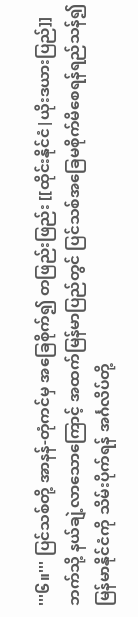'''၆။''' ပြင်သစ်တို့ အာနန်-တုံကင်မှ အခြေစိုက်၍ တဖြည်းဖြည်း [[ထိုင်းနိုင်ငံ|ယိုးဒယားပြည်]]ဘက်သို့ နယ်ချဲ့လာသောကြောင့် အထက်မြန်မာပြည်တွင် ပြင်သစ်အခြေမစိုက်မိစေရန်ရည်သန်၍ မြန်မာနိုင်ငံကို သိမ်းပိုက်ရန် အင်္ဂလိပ်တို့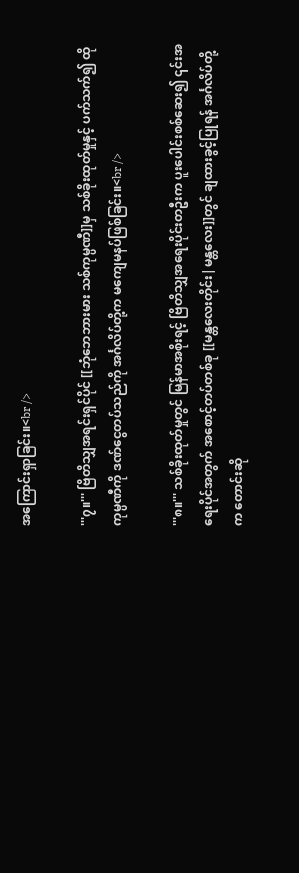အကြောင်းရှာခြင်း။<br />

'''၇။''' ဗြိတိသျှအရင်းရှင်ပိုင် [[ဘုံဘေဘားမား သစ်ကုမ္ပဏီ]]မှ သစ်ခိုးထုတ်မှုနှင့် ပက်သက်၍ ထိုကုမ္ပဏီကို ဒဏ်ငွေတပ်သည်ကို အင်္ဂလိပ်တို့က မကျေမနပ်ဖြစ်ခြင်း။<br />

'''၈။''' သစ်ခိုးထုတ်မှုတွင် မြန်မာအစိုးရင့် ဗြိတိသျှအရေးပိုင်းတဦးက ပူးပေါင်းစစ်ဆေး၍ ၎င်းအရေးပိုင်အတွက် အစောင့်တပ်တစ်ခု [[မန္တလေးတိုင်း|မန္တလေး]]တွင် ချထားခွင့်ပြုရန် အင်္ဂလိပ်တို့က တောင်းဆို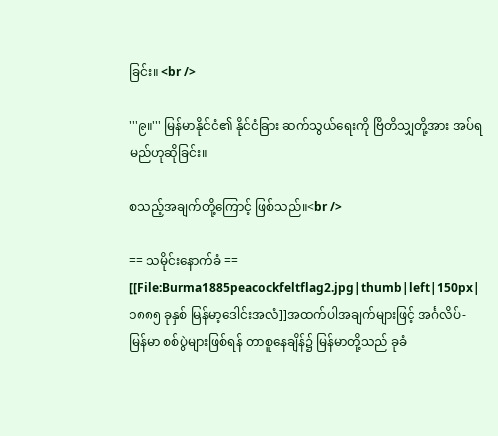ခြင်း။ <br />

'''၉။''' မြန်မာနိုင်ငံ၏ နိုင်ငံခြား ဆက်သွယ်ရေးကို ဗြိတိသျှတို့အား အပ်ရမည်ဟုဆိုခြင်း။

စသည့်အချက်တို့ကြောင့် ဖြစ်သည်။<br />

== သမိုင်းနောက်ခံ ==
[[File:Burma1885peacockfeltflag2.jpg|thumb|left|150px|၁၈၈၅ ခုနှစ် မြန်မာ့ဒေါင်းအလံ]]အထက်ပါအချက်များဖြင့် အင်္ဂလိပ်-မြန်မာ စစ်ပွဲများဖြစ်ရန် တာစူနေချိန်၌ မြန်မာတို့သည် ခုခံ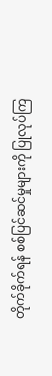တိုက်ခိုက်ရန် စစ်ပြင်ဆင်မှုများကို ပြုလုပ်ကြ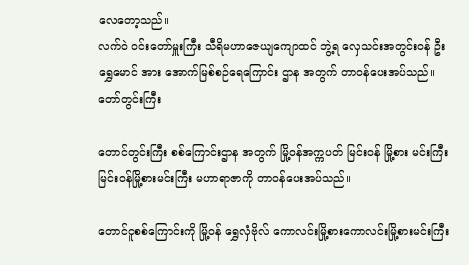လေတော့သည်။
လက်ဝဲ ဝင်းတော်မှူးကြီး သီရိမဟာဇေယျကျောထင် ဘွဲ့ရ လှေသင်းအတွင်းဝန် ဦးရွှေမောင် အား အောက်မြစ်စဉ်ရေကြောင်း ဌာန အတွက် တာဝန်ပေးအပ်သည်။ တော်တွင်းကြီး

တောင်တွင်းကြီး စစ်ကြောင်းဌာန အတွက် မြို့ဝန်အက္ကပတ် မြင်းဝန် မြို့စား မင်းကြီးမြင်းဝန်မြို့စားမင်းကြီး မဟာရာဇာကို တာဝန်ပေးအပ်သည်။

တောင်ငူစစ်ကြောင်းကို မြို့ဝန် ရွှေလှံဗိုလ် ကောလင်းမြို့စားကောလင်းမြို့စားမင်းကြီး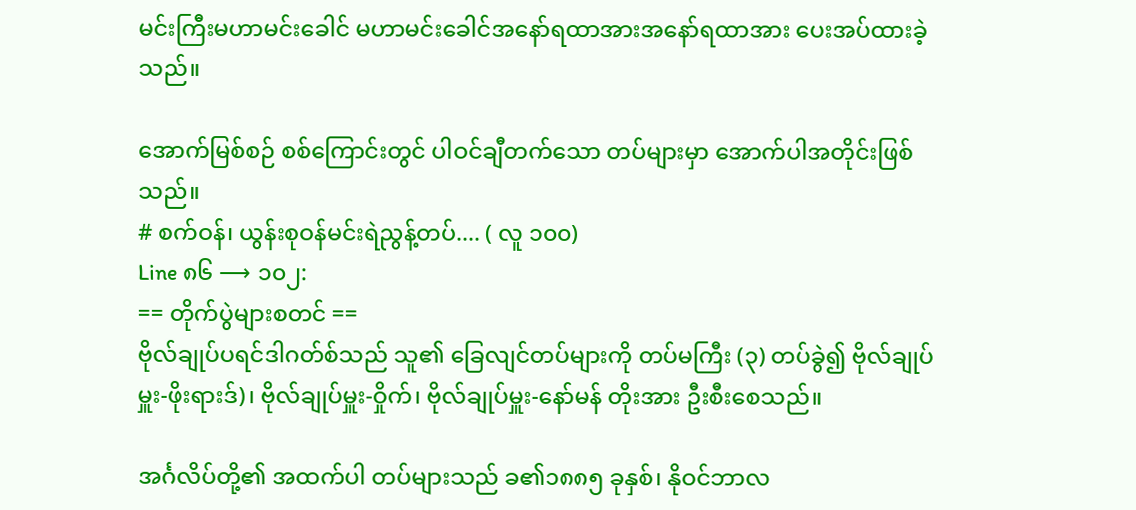မင်းကြီးမဟာမင်းခေါင် မဟာမင်းခေါင်အနော်ရထာအားအနော်ရထာအား ပေးအပ်ထားခဲ့သည်။

အောက်မြစ်စဉ် စစ်ကြောင်းတွင် ပါဝင်ချီတက်သော တပ်များမှာ အောက်ပါအတိုင်းဖြစ်သည်။
# စက်ဝန်၊ ယွန်းစုဝန်မင်းရဲညွန့်တပ်.... ( လူ ၁၀၀)
Line ၈၆ ⟶ ၁၀၂:
== တိုက်ပွဲများစတင် ==
ဗိုလ်ချုပ်ပရင်ဒါဂတ်စ်သည် သူ၏ ခြေလျင်တပ်များကို တပ်မကြီး (၃) တပ်ခွဲ၍ ဗိုလ်ချုပ်မှူး-ဖိုးရားဒ်)၊ ဗိုလ်ချုပ်မှူး-ဝှိုက်၊ ဗိုလ်ချုပ်မှူး-နော်မန် တိုးအား ဦးစီးစေသည်။

အင်္ဂလိပ်တို့၏ အထက်ပါ တပ်များသည် ခ၏၁၈၈၅ ခုနှစ်၊ နိုဝင်ဘာလ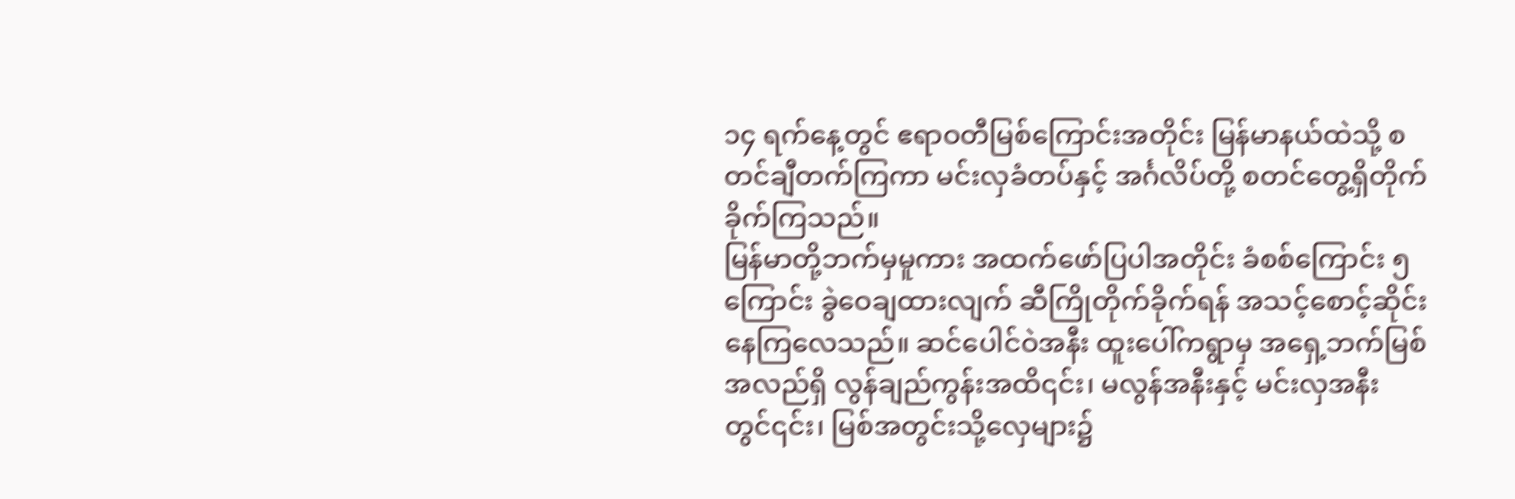၁၄ ရက်နေ့တွင် ဧရာဝတီမြစ်ကြောင်းအတိုင်း မြန်မာနယ်ထဲသို့ စတင်ချီတက်ကြကာ မင်းလှခံတပ်နှင့် အင်္ဂလိပ်တို့ စတင်တွေ့ရှိတိုက်ခိုက်ကြသည်။
မြန်မာတို့ဘက်မှမူကား အထက်ဖော်ပြပါအတိုင်း ခံစစ်ကြောင်း ၅ ကြောင်း ခွဲဝေချထားလျက် ဆီကြိုတိုက်ခိုက်ရန် အသင့်စောင့်ဆိုင်းနေကြလေသည်။ ဆင်ပေါင်ဝဲအနီး ထူးပေါ်ကရွာမှ အရှေ့ဘက်မြစ်အလည်ရှိ လွန်ချည်ကွန်းအထိ၎င်း၊ မလွန်အနီးနှင့် မင်းလှအနီးတွင်၎င်း၊ မြစ်အတွင်းသို့လှေများ၌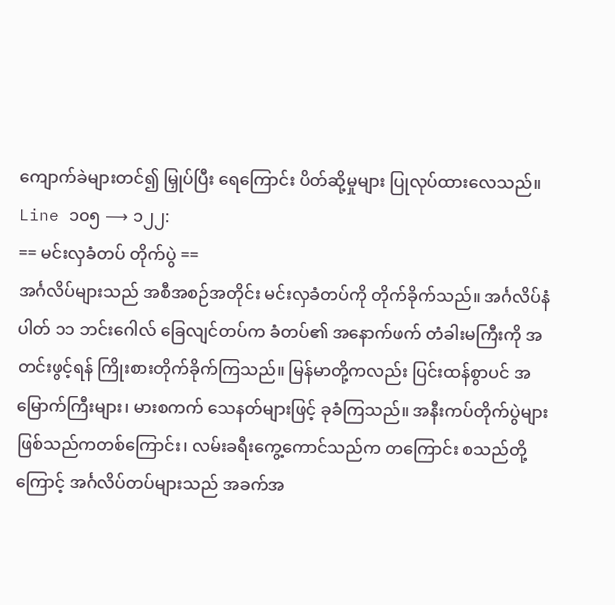ကျောက်ခဲများတင်၍ မြှုပ်ပြီး ရေကြောင်း ပိတ်ဆို့မှုများ ပြုလုပ်ထားလေသည်။
Line ၁၀၅ ⟶ ၁၂၂:
== မင်းလှခံတပ် တိုက်ပွဲ ==
အင်္ဂလိပ်များသည် အစီအစဉ်အတိုင်း မင်းလှခံတပ်ကို တိုက်ခိုက်သည်။ အင်္ဂလိပ်နံပါတ် ၁၁ ဘင်းဂေါလ် ခြေလျင်တပ်က ခံတပ်၏ အနောက်ဖက် တံခါးမကြီးကို အတင်းဖွင့်ရန် ကြိုးစားတိုက်ခိုက်ကြသည်။ မြန်မာတို့ကလည်း ပြင်းထန်စွာပင် အမြောက်ကြီးများ၊ မားစကက် သေနတ်များဖြင့် ခုခံကြသည်။ အနီးကပ်တိုက်ပွဲများ ဖြစ်သည်ကတစ်ကြောင်း၊ လမ်းခရီးကွေ့ကောင်သည်က တကြောင်း စသည်တို့ကြောင့် အင်္ဂလိပ်တပ်များသည် အခက်အ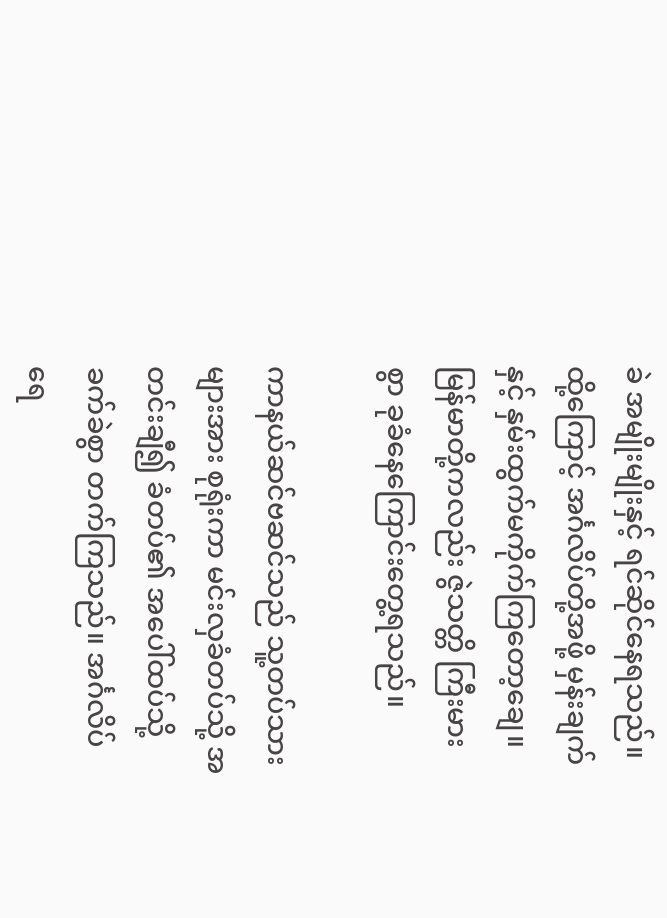ခဲ အမျိုးမျိုးနှင့် ရင်ဆိုင်နေရသည်။ ထို့ကြောင့် အင်္ဂလိပ်တို့အဖို့ မှန်းချက်နှင့် နှမ်းထွက်မကိုက်ကြတော့ချေ။ မြန်မာတို့ကလည်း ဇွဲသတ္တိ ကြီးမားစွာ ခုခံနေကြောင်းတွေ့ရသည်။

ကာနယ်ဆင်ဗဆင်သည် သူ့တပ်သားများအား စုရုံးကာ မင်းလှခံတပ်သို့ အတင်းချီ၍ ခံတပ်၏ အပေါ်ထပ်သို့ ခက်ခဲစွာ တက်ကြသည်။ အင်္ဂလိပ် ရေ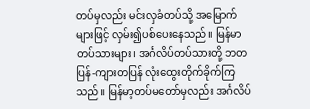တပ်မှလည်း မင်းလှခံတပ်သို့ အမြောက်များဖြင့် လှမ်း၍ပစ်ပေးနေသည်။ မြန်မာတပ်သားများ၊ အင်္ဂလိပ်တပ်သားတို့ ဘတပြန်-ကျားတပြန် လုံးထွေးတိုက်ခိုက်ကြသည်။ မြန်မာ့တပ်မတော်မှလည်း အင်္ဂလိပ်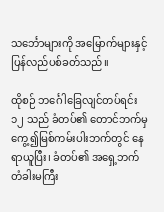သင်္ဘောများကို အမြောက်များနှင့် ပြန်လည်ပစ်ခတ်သည်။

ထိုစဉ် ဘင်္ဂေါခြေလျင်တပ်ရင်း ၁၂ သည် ခံတပ်၏ တောင်ဘက်မှကွေ့၍မြစ်ကမ်းပါးဘက်တွင် နေရာယူပြီး၊ ခံတပ်၏ အရှေ့ဘက် တံခါးမကြီး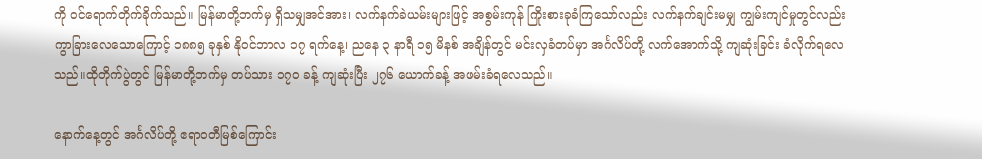ကို ဝင်ရောက်တိုက်ခိုက်သည်။ မြန်မာတို့ဘက်မှ ရှိသမျှအင်အား၊ လက်နက်ခဲယမ်းများဖြင့် အစွမ်းကုန် ကြိုးစားခုခံကြသော်လည်း လက်နက်ချင်းမမျှ ကျွမ်းကျင်မှုတွင်လည်း ကွာခြားလေသောကြောင့် ၁၈၈၅ ခုနှစ် နိုဝင်ဘာလ ၁၇ ရက်နေ့၊ ညနေ ၃ နာရီ ၁၅ မိနစ် အချိန်တွင် မင်းလှခံတပ်မှာ အင်္ဂလိပ်တို့ လက်အောက်သို့ ကျဆုံးခြင်း ခံလိုက်ရလေသည်။ထိုတိုက်ပွဲတွင် မြန်မာတို့ဘက်မှ တပ်သား ၁၇၀ ခန့် ကျဆုံးပြီး ၂၇၆ ယောက်ခန့် အဖမ်းခံရလေသည်။

နောက်နေ့တွင် အင်္ဂလိပ်တို့ ဧရာဝတီမြစ်ကြောင်း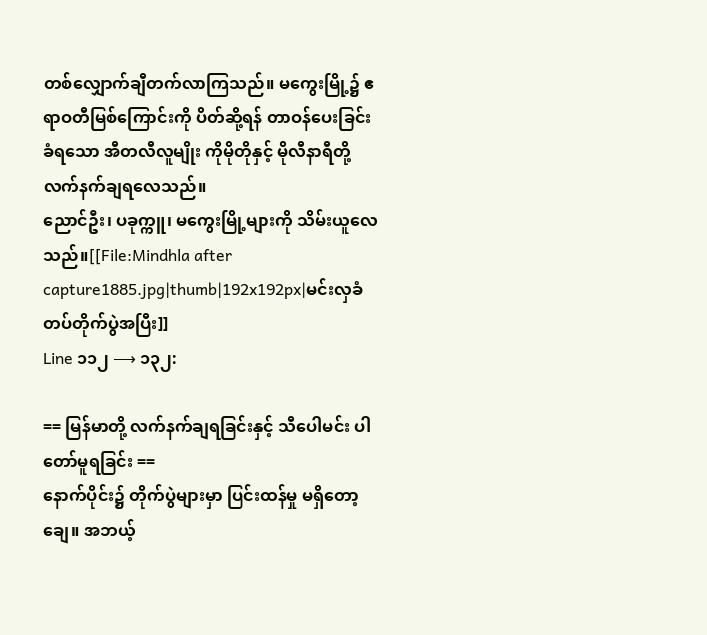တစ်လျှောက်ချီတက်လာကြသည်။ မကွေးမြို့၌ ဧရာဝတီမြစ်ကြောင်းကို ပိတ်ဆို့ရန် တာဝန်ပေးခြင်း ခံရသော အီတလီလူမျိုး ကိုမိုတိုနှင့် မိုလီနာရီတို့ လက်နက်ချရလေသည်။
ညောင်ဦး၊ ပခုက္ကူ၊ မကွေးမြို့များကို သိမ်းယူလေသည်။[[File:Mindhla after capture1885.jpg|thumb|192x192px|မင်းလှခံတပ်တိုက်ပွဲအပြီး]]
Line ၁၁၂ ⟶ ၁၃၂:

== မြန်မာတို့ လက်နက်ချရခြင်းနှင့် သီပေါမင်း ပါတော်မူရခြင်း ==
နောက်ပိုင်း၌ တိုက်ပွဲများမှာ ပြင်းထန်မှု မရှိတော့ချေ။ အဘယ့်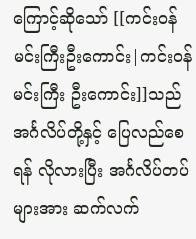ကြောင့်ဆိုသော် [[ကင်းဝန်မင်းကြီးဦးကောင်း|ကင်းဝန်မင်းကြီး ဦးကောင်း]]သည် အင်္ဂလိပ်တို့နှင့် ပြေလည်စေရန် လိုလားပြီး အင်္ဂလိပ်တပ်များအား ဆက်လက်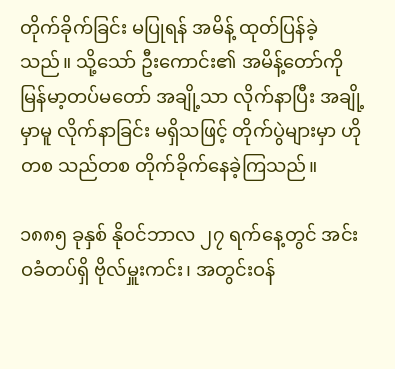တိုက်ခိုက်ခြင်း မပြုရန် အမိန့် ထုတ်ပြန်ခဲ့သည်။ သို့သော် ဦးကောင်း၏ အမိန့်တော်ကို မြန်မာ့တပ်မတော် အချို့သာ လိုက်နာပြီး အချို့မှာမူ လိုက်နာခြင်း မရှိသဖြင့် တိုက်ပွဲများမှာ ဟိုတစ သည်တစ တိုက်ခိုက်နေခဲ့ကြသည်။

၁၈၈၅ ခုနှစ် နိုဝင်ဘာလ ၂၇ ရက်နေ့တွင် အင်းဝခံတပ်ရှိ ဗိုလ်မှူးကင်း၊ အတွင်းဝန်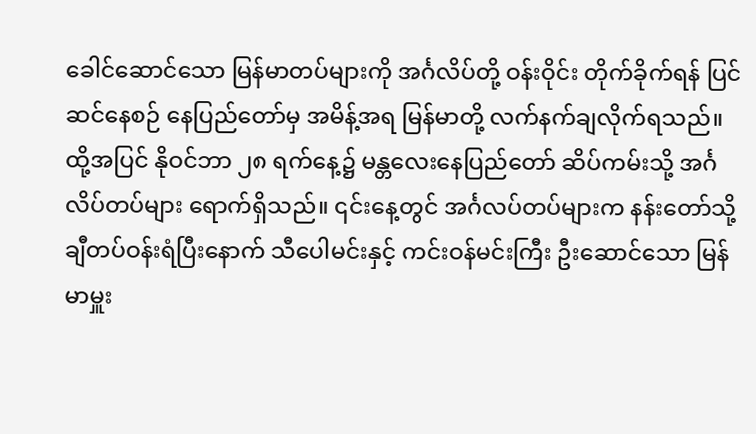ခေါင်ဆောင်သော မြန်မာတပ်များကို အင်္ဂလိပ်တို့ ဝန်းဝိုင်း တိုက်ခိုက်ရန် ပြင်ဆင်နေစဉ် နေပြည်တော်မှ အမိန့်အရ မြန်မာတို့ လက်နက်ချလိုက်ရသည်။ ထို့အပြင် နိုဝင်ဘာ ၂၈ ရက်နေ့၌ မန္တလေးနေပြည်တော် ဆိပ်ကမ်းသို့ အင်္ဂလိပ်တပ်များ ရောက်ရှိသည်။ ၎င်းနေ့တွင် အင်္ဂလပ်တပ်များက နန်းတော်သို့ ချီတပ်ဝန်းရံပြီးနောက် သီပေါမင်းနှင့် ကင်းဝန်မင်းကြီး ဦးဆောင်သော မြန်မာမှူး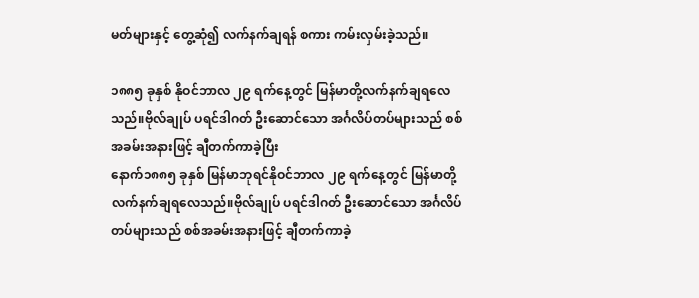မတ်များနှင့် တွေ့ဆုံ၍ လက်နက်ချရန် စကား ကမ်းလှမ်းခဲ့သည်။

၁၈၈၅ ခုနှစ် နိုဝင်ဘာလ ၂၉ ရက်နေ့တွင် မြန်မာတို့လက်နက်ချရလေသည်။ဗိုလ်ချုပ် ပရင်ဒါဂတ် ဦးဆောင်သော အင်္ဂလိပ်တပ်များသည် စစ်အခမ်းအနားဖြင့် ချီတက်ကာခဲ့ပြီး
နောက်၁၈၈၅ ခုနှစ် မြန်မာဘုရင်နိုဝင်ဘာလ ၂၉ ရက်နေ့တွင် မြန်မာတို့လက်နက်ချရလေသည်။ဗိုလ်ချုပ် ပရင်ဒါဂတ် ဦးဆောင်သော အင်္ဂလိပ်တပ်များသည် စစ်အခမ်းအနားဖြင့် ချီတက်ကာခဲ့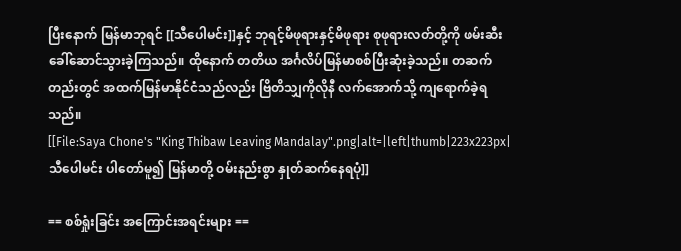ပြီးနောက် မြန်မာဘုရင် [[သီပေါမင်း]]နှင့် ဘုရင့်မိဖုရားနှင့်မိဖုရား စုဖုရားလတ်တို့ကို ဖမ်းဆီးခေါ်ဆောင်သွားခဲ့ကြသည်။ ထိုနောက် တတိယ အင်္ဂလိပ်မြန်မာစစ်ပြီးဆုံးခဲ့သည်။ တဆက်တည်းတွင် အထက်မြန်မာနိုင်ငံသည်လည်း ဗြိတိသျှကိုလိုနီ လက်အောက်သို့ ကျရောက်ခဲ့ရသည်။
[[File:Saya Chone's "King Thibaw Leaving Mandalay".png|alt=|left|thumb|223x223px|သီပေါမင်း ပါတော်မူ၍ မြန်မာတို့ ဝမ်းနည်းစွာ နှုတ်ဆက်နေရပုံ]]

== စစ်ရှုံးခြင်း အကြောင်းအရင်းများ ==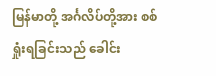မြန်မာတို့ အင်္ဂလိပ်တို့အား စစ်ရှုံးရခြင်းသည် ခေါင်း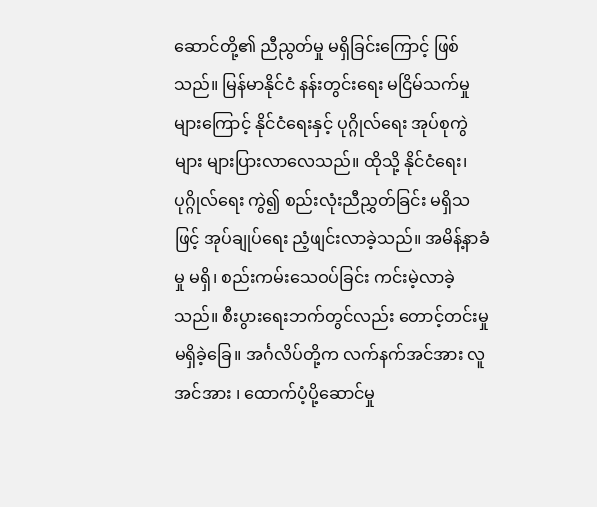ဆောင်တို့၏ ညီညွတ်မှု မရှိခြင်းကြောင့် ဖြစ်သည်။ မြန်မာနိုင်ငံ နန်းတွင်းရေး မငြိမ်သက်မှုများကြောင့် နိုင်ငံရေးနှင့် ပုဂ္ဂိုလ်ရေး အုပ်စုကွဲများ များပြားလာလေသည်။ ထိုသို့ နိုင်ငံရေး၊ ပုဂ္ဂိုလ်ရေး ကွဲ၍ စည်းလုံးညီညွှတ်ခြင်း မရှိသဖြင့် အုပ်ချုပ်ရေး ညံ့ဖျင်းလာခဲ့သည်။ အမိန့်နာခံမှု မရှိ၊ စည်းကမ်းသေဝပ်ခြင်း ကင်းမဲ့လာခဲ့သည်။ စီးပွားရေးဘက်တွင်လည်း တောင့်တင်းမှု မရှိခဲ့ခြေ။ အင်္ဂလိပ်တို့က လက်နက်အင်အား လူအင်အား ၊ ထောက်ပံ့ပို့ဆောင်မှု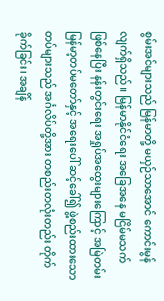စွမ်းအင်များသည် မြန်မာတို့ မယှဉ်သာအောင် ကောင်းမွန်လျက်ရှိသည်။ မြန်မာနိုင်ငံရေး အခြေအနေ မငြိမ်မသက် ဖြစ်နေပြီး နန်းတွင်းရေး အရှုပ်အထွေးများကြောင့် အမြဲတမ်း မြန်မာ့တပ်မတော်နှင့် အရေးပေါ် ဆင့်ခေါ်၍ ဖွဲ့စည်းထားသော တပ်များသည် အင်္ဂလိပ်တို့အား တစည်းတလုံးတည်း တိုက်ခိုက်ခြင်း၊ အချိန်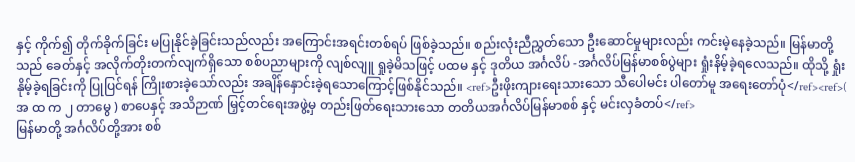နှင့် ကိုက်၍ တိုက်ခိုက်ခြင်း မပြုနိုင်ခဲ့ခြင်းသည်လည်း အကြောင်းအရင်းတစ်ရပ် ဖြစ်ခဲ့သည်။ စည်းလုံးညီညွှတ်သော ဦးဆောင်မှုများလည်း ကင်းမဲ့နေခဲ့သည်။ မြန်မာတို့သည် ခေတ်နှင့် အလိုက်တိုးတက်လျက်ရှိသော စစ်ပညာများကို လျစ်လျူ ရှုခဲ့မိသဖြင့် ပထမ နှင့် ဒုတိယ အင်္ဂလိပ် -အင်္ဂလိပ်မြန်မာစစ်ပွဲများ ရှုံးနိမ့်ခဲ့ရလေသည်။ ထိုသို့ ရှုံးနိုမ့်ခဲ့ရခြင်းကို ပြုပြင်ရန် ကြိုးစားခဲ့သော်လည်း အချိန်နှောင်းခဲ့ရသောကြောင့်ဖြစ်နိုင်သည်။ <ref>ဦးဖိုးကျားရေးသားသော သီပေါမင်း ပါတော်မူ အရေးတော်ပုံ</ref><ref>( အ ထ က ၂ တာမွေ ) စာပေနှင့် အသိဉာဏ် မြှင့်တင်ရေးအဖွဲ့မှ တည်းဖြတ်ရေးသားသော တတိယအင်္ဂလိပ်မြန်မာစစ် နှင့် မင်းလှခံတပ်</ref>
မြန်မာတို့ အင်္ဂလိပ်တို့အား စစ်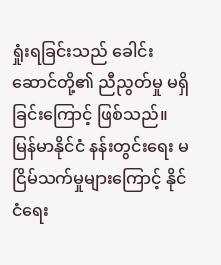ရှုံးရခြင်းသည် ခေါင်းဆောင်တို့၏ ညီညွတ်မှု မရှိခြင်းကြောင့် ဖြစ်သည်။
မြန်မာနိုင်ငံ နန်းတွင်းရေး မငြိမ်သက်မှုများကြောင့် နိုင်ငံရေး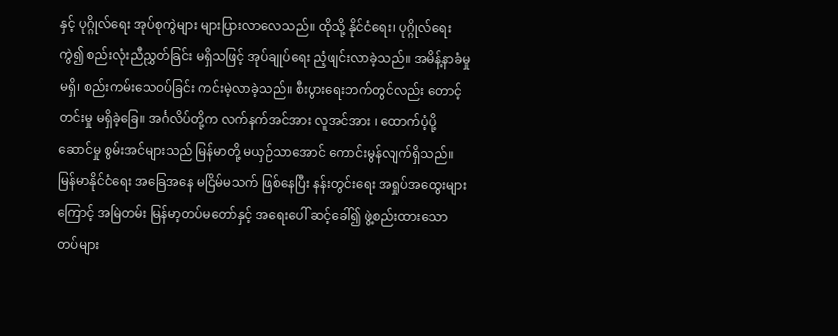နှင့် ပုဂ္ဂိုလ်ရေး အုပ်စုကွဲများ များပြားလာလေသည်။ ထိုသို့ နိုင်ငံရေး၊ ပုဂ္ဂိုလ်ရေး ကွဲ၍ စည်းလုံးညီညွှတ်ခြင်း မရှိသဖြင့် အုပ်ချုပ်ရေး ညံ့ဖျင်းလာခဲ့သည်။ အမိန့်နာခံမှု မရှိ၊ စည်းကမ်းသေဝပ်ခြင်း ကင်းမဲ့လာခဲ့သည်။ စီးပွားရေးဘက်တွင်လည်း တောင့်တင်းမှု မရှိခဲ့ခြေ။ အင်္ဂလိပ်တို့က လက်နက်အင်အား လူအင်အား ၊ ထောက်ပံ့ပို့ဆောင်မှု စွမ်းအင်များသည် မြန်မာတို့ မယှဉ်သာအောင် ကောင်းမွန်လျက်ရှိသည်။
မြန်မာနိုင်ငံရေး အခြေအနေ မငြိမ်မသက် ဖြစ်နေပြီး နန်းတွင်းရေး အရှုပ်အထွေးများကြောင့် အမြဲတမ်း မြန်မာ့တပ်မတော်နှင့် အရေးပေါ် ဆင့်ခေါ်၍ ဖွဲ့စည်းထားသော တပ်များ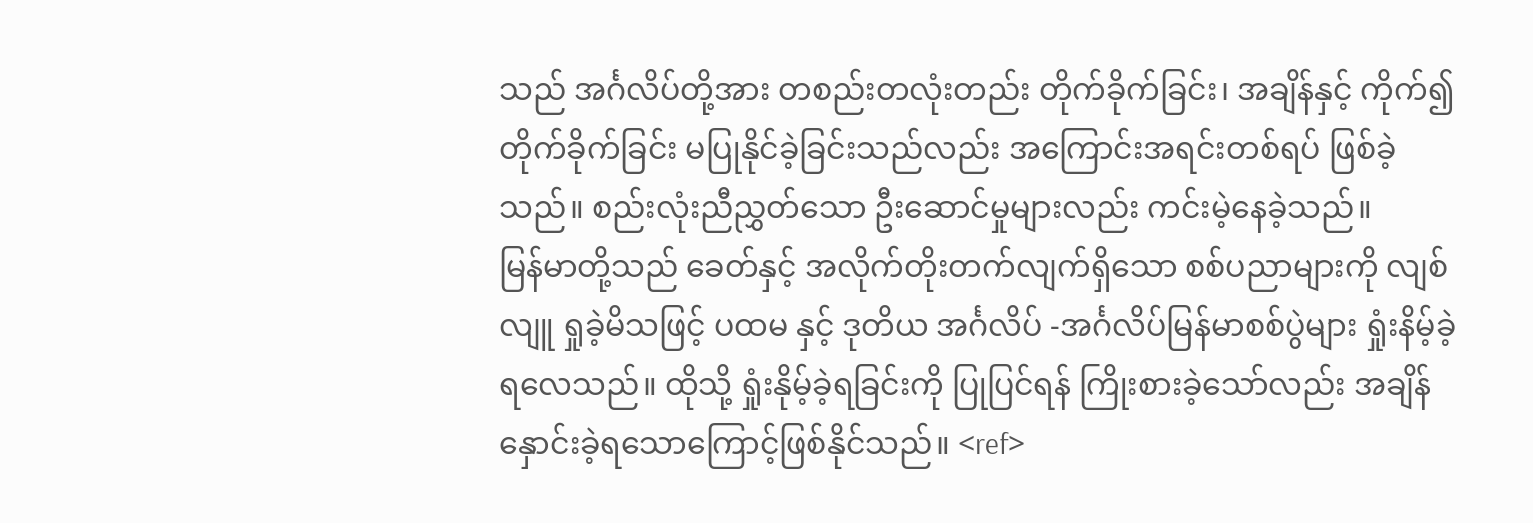သည် အင်္ဂလိပ်တို့အား တစည်းတလုံးတည်း တိုက်ခိုက်ခြင်း၊ အချိန်နှင့် ကိုက်၍ တိုက်ခိုက်ခြင်း မပြုနိုင်ခဲ့ခြင်းသည်လည်း အကြောင်းအရင်းတစ်ရပ် ဖြစ်ခဲ့သည်။ စည်းလုံးညီညွှတ်သော ဦးဆောင်မှုများလည်း ကင်းမဲ့နေခဲ့သည်။
မြန်မာတို့သည် ခေတ်နှင့် အလိုက်တိုးတက်လျက်ရှိသော စစ်ပညာများကို လျစ်လျူ ရှုခဲ့မိသဖြင့် ပထမ နှင့် ဒုတိယ အင်္ဂလိပ် -အင်္ဂလိပ်မြန်မာစစ်ပွဲများ ရှုံးနိမ့်ခဲ့ရလေသည်။ ထိုသို့ ရှုံးနိုမ့်ခဲ့ရခြင်းကို ပြုပြင်ရန် ကြိုးစားခဲ့သော်လည်း အချိန်နှောင်းခဲ့ရသောကြောင့်ဖြစ်နိုင်သည်။ <ref>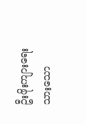ဦးဖိုးကျားရေးသားသော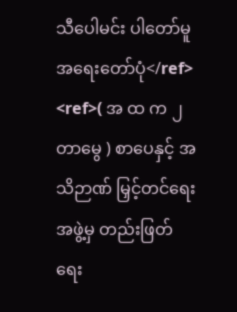သီပေါမင်း ပါတော်မူ အရေးတော်ပုံ</ref>
<ref>( အ ထ က ၂ တာမွေ ) စာပေနှင့် အသိဉာဏ် မြှင့်တင်ရေးအဖွဲ့မှ တည်းဖြတ်ရေး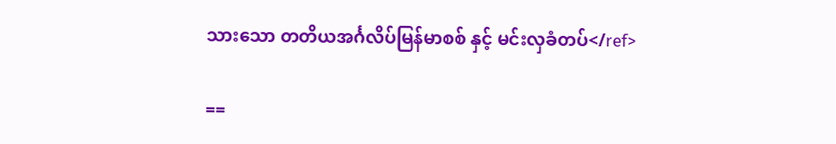သားသော တတိယအင်္ဂလိပ်မြန်မာစစ် နှင့် မင်းလှခံတပ်</ref>

==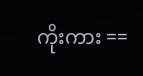ကိုးကား ==